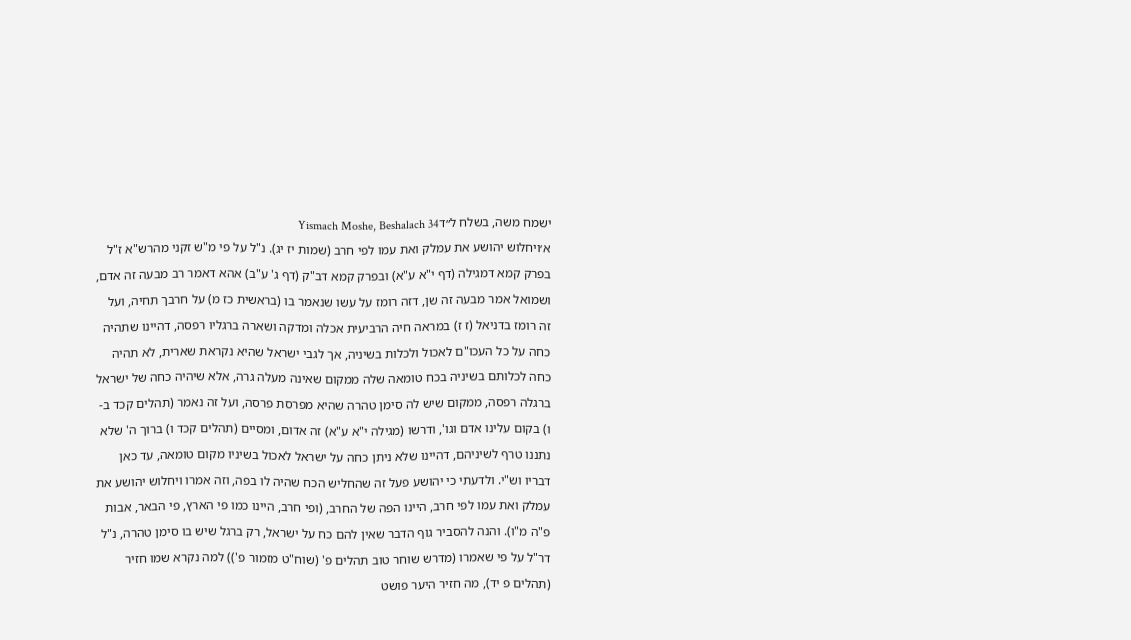ישמח משה, בשלח ל״דYismach Moshe, Beshalach 34
א׳ויחלוש יהושע את עמלק ואת עמו לפי חרב (שמות יז יג). נ"ל על פי מ"ש זקני מהרש"א ז"ל בפרק קמא דמגילה (דף י"א ע"א) ובפרק קמא דב"ק (דף ג' ע"ב) אהא דאמר רב מבעה זה אדם, ושמואל אמר מבעה זה שן, דזה רומז על עשו שנאמר בו (בראשית כז מ) על חרבך תחיה, ועל זה רומז בדניאל (ז ז) במראה חיה הרביעית אכלה ומדקה ושארה ברגליו רפסה, דהיינו שתהיה כחה על כל העכו"ם לאכול ולכלות בשיניה, אך לגבי ישראל שהיא נקראת שארית, לא תהיה כחה לכלותם בשיניה בכח טומאה שלה ממקום שאינה מעלה גרה, אלא שיהיה כחה של ישראל ברגלה רפסה, ממקום שיש לה סימן טהרה שהיא מפרסת פרסה, ועל זה נאמר (תהלים קכד ב-ו) בקום עלינו אדם וגו', ודרשו (מגילה י"א ע"א) זה אדום, ומסיים (תהלים קכד ו) ברוך ה' שלא נתננו טרף לשיניהם, דהיינו שלא ניתן כחה על ישראל לאכול בשיניו מקום טומאה, עד כאן דבריו וש"י. ולדעתי כי יהושע פעל זה שהחליש הכח שהיה לו בפה, וזה אמרו ויחלוש יהושע את עמלק ואת עמו לפי חרב, היינו הפה של החרב, (ופי חרב, היינו כמו פי הארץ, פי הבאר, אבות פ"ה מ"ו). והנה להסביר גוף הדבר שאין להם כח על ישראל, רק ברגל שיש בו סימן טהרה, נ"ל דר"ל על פי שאמרו (מדרש שוחר טוב תהלים פ' (שוח"ט מזמור פ')) למה נקרא שמו חזיר (תהלים פ יד), מה חזיר היער פושט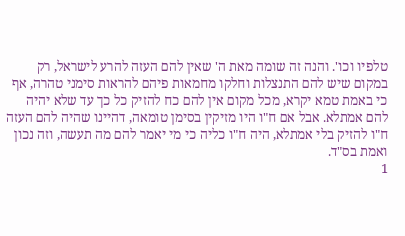טלפיו וכו'. והנה זה שומה מאת ה' שאין להם העזה להרע לישראל, רק במקום שיש להם התנצלות וחלקו מחמאות פיהם להראות סימני טהרה, אף כי באמת טמא יקרא, מכל מקום אין להם כח להזיק כל כך עד שלא יהיה להם אמתלא. אבל אם ח"ו היו מזיקין בסימן טומאה, דהיינו שהיה להם העזה ח"ו להזיק בלי אמתלא, היה ח"ו כליה כי מי יאמר להם מה תעשה, וזה נכון ואמת בס"ד.
1